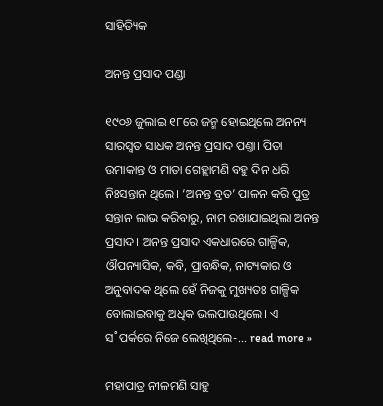ସାହିତ୍ୟିକ

ଅନନ୍ତ ପ୍ରସାଦ ପଣ୍ଡା

୧୯୦୬ ଜୁଲାଇ ୧୮ରେ ଜନ୍ମ ହୋଇଥିଲେ ଅନନ୍ୟ ସାରସ୍ବତ ସାଧକ ଅନନ୍ତ ପ୍ରସାଦ ପଣ୍ତା। ପିତା ଉମାକାନ୍ତ ଓ ମାତା ଗେହ୍ଲାମଣି ବହୁ ଦିନ ଧରି ନିଃସନ୍ତାନ ଥିଲେ। ‘ଅନନ୍ତ ବ୍ରତ’ ପାଳନ କରି ପୁତ୍ର ସନ୍ତାନ ଲାଭ କରିବାରୁ, ନାମ ରଖାଯାଇଥିଲା ଅନନ୍ତ ପ୍ରସାଦ। ଅନନ୍ତ ପ୍ରସାଦ ଏକଧାରରେ ଗାଳ୍ପିକ, ଔପନ୍ୟାସିକ, କବି, ପ୍ରାବନ୍ଧିକ, ନାଟ୍ୟକାର ଓ ଅନୁବାଦକ ଥିଲେ ହେଁ ନିଜକୁ ମୁଖ୍ୟତଃ ଗାଳ୍ପିକ ବୋଲାଇବାକୁ ଅଧିକ ଭଲପାଉଥିଲେ। ଏ ସ˚ପର୍କରେ ନିଜେ ଲେଖିଥିଲେ-… read more »

ମହାପାତ୍ର ନୀଳମଣି ସାହୁ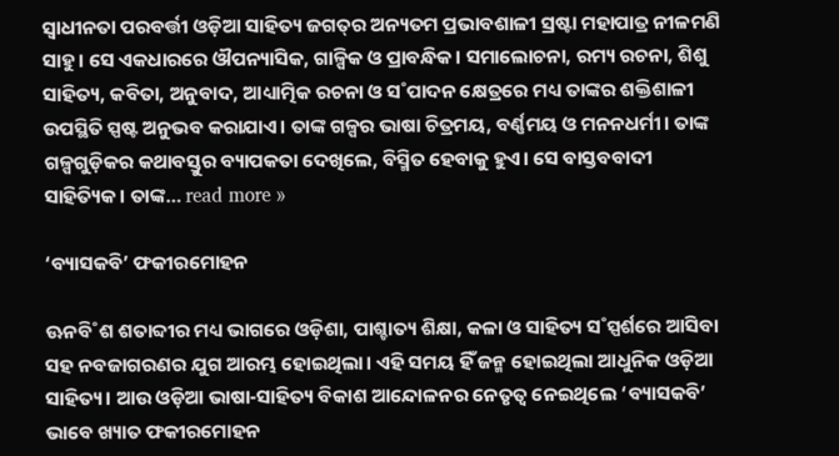ସ୍ବାଧୀନତା ପରବର୍ତ୍ତୀ ଓଡ଼ିଆ ସାହିତ୍ୟ ଜଗତ୍‌ର ଅନ୍ୟତମ ପ୍ରଭାବଶାଳୀ ସ୍ରଷ୍ଟା ମହାପାତ୍ର ନୀଳମଣି ସାହୁ। ସେ ଏକଧାରରେ ଔପନ୍ୟାସିକ, ଗାଳ୍ପିକ ଓ ପ୍ରାବନ୍ଧିକ। ସମାଲୋଚନା, ରମ୍ୟ ରଚନା, ଶିଶୁ ସାହିତ୍ୟ, କବିତା, ଅନୁବାଦ, ଆଧ୍ୟାତ୍ମିକ ରଚନା ଓ ସ˚ପାଦନ କ୍ଷେତ୍ରରେ ମଧ୍ୟ ତାଙ୍କର ଶକ୍ତିଶାଳୀ ଉପସ୍ଥିତି ସ୍ପଷ୍ଟ ଅନୁଭବ କରାଯାଏ। ତାଙ୍କ ଗଳ୍ପର ଭାଷା ଚିତ୍ରମୟ, ବର୍ଣ୍ଣମୟ ଓ ମନନଧର୍ମୀ। ତାଙ୍କ ଗଳ୍ପଗୁଡ଼ିକର କଥାବସ୍ତୁର ବ୍ୟାପକତା ଦେଖିଲେ, ବିସ୍ମିତ ହେବାକୁ ହୁଏ। ସେ ବାସ୍ତବବାଦୀ ସାହିତ୍ୟିକ। ତାଙ୍କ… read more »

‘ବ୍ୟାସକବି’ ଫକୀରମୋହନ

ଊନବି˚ଶ ଶତାବ୍ଦୀର ମଧ୍ୟ ଭାଗରେ ଓଡ଼ିଶା, ପାଶ୍ଚାତ୍ୟ ଶିକ୍ଷା, କଳା ଓ ସାହିତ୍ୟ ସ˚ସ୍ପର୍ଶରେ ଆସିବା ସହ ନବଜାଗରଣର ଯୁଗ ଆରମ୍ଭ ହୋଇଥିଲା। ଏହି ସମୟ ହିଁ ଜନ୍ମ ହୋଇଥିଲା ଆଧୁନିକ ଓଡ଼ିଆ ସାହିତ୍ୟ। ଆଉ ଓଡ଼ିଆ ଭାଷା-ସାହିତ୍ୟ ବିକାଶ ଆନ୍ଦୋଳନର ନେତୃତ୍ବ ନେଇଥିଲେ ‘ବ୍ୟାସକବି’ ଭାବେ ଖ୍ୟାତ ଫକୀରମୋହନ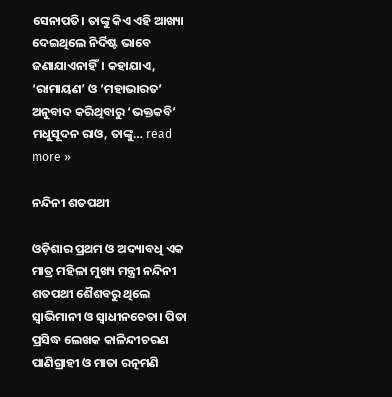ସେନାପତି। ତାଙ୍କୁ କିଏ ଏହି ଆଖ୍ୟା ଦେଇଥିଲେ ନିର୍ଦିଷ୍ଟ ଭାବେ ଜଣାଯାଏନାହିଁ। କହାଯାଏ, ‘ରାମାୟଣ’ ଓ ‘ମହାଭାରତ’ ଅନୁବାଦ କରିଥିବାରୁ ‘ଭକ୍ତକବି’ ମଧୁସୂଦନ ରାଓ, ତାଙ୍କୁ… read more »

ନନ୍ଦିନୀ ଶତପଥୀ

ଓଡ଼ିଶାର ପ୍ରଥମ ଓ ଅଦ୍ୟାବଧି ଏକ ମାତ୍ର ମହିଳା ମୁଖ୍ୟ ମନ୍ତ୍ରୀ ନନ୍ଦିନୀ ଶତପଥୀ ଶୈଶବରୁ ଥିଲେ ସ୍ବାଭିମାନୀ ଓ ସ୍ବାଧୀନଚେତା। ପିତା ପ୍ରସିଦ୍ଧ ଲେଖକ କାଳିନ୍ଦୀଚରଣ ପାଣିଗ୍ରାହୀ ଓ ମାତା ରତ୍ନମଣି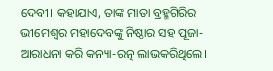ଦେବୀ। କହାଯାଏ, ତାଙ୍କ ମାତା ବ୍ରହ୍ମଗିରିର ଭୀମେଶ୍ବର ମହାଦେବଙ୍କୁ ନିଷ୍ଠାର ସହ ପୂଜା-ଆରାଧନା କରି କନ୍ୟା-ରତ୍ନ ଲାଭକରିଥିଲେ।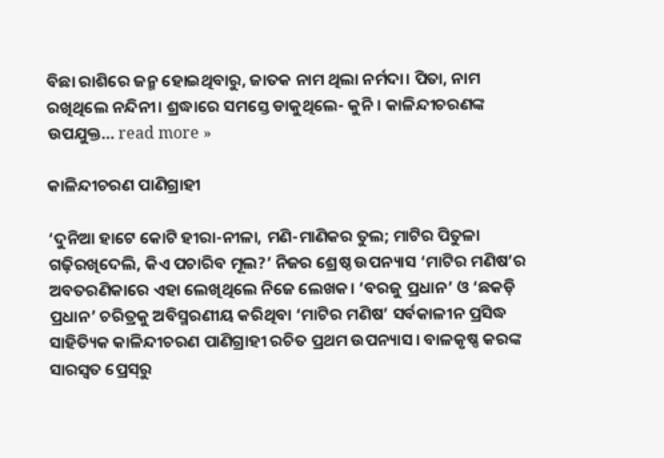ବିଛା ରାଶିରେ ଜନ୍ମ ହୋଇଥିବାରୁ, ଜାତକ ନାମ ଥିଲା ନର୍ମଦା। ପିତା, ନାମ ରଖିଥିଲେ ନନ୍ଦିନୀ। ଶ୍ରଦ୍ଧାରେ ସମସ୍ତେ ଡାକୁଥିଲେ- କୁନି। କାଳିନ୍ଦୀଚରଣଙ୍କ ଉପଯୁକ୍ତ… read more »

କାଳିନ୍ଦୀଚରଣ ପାଣିଗ୍ରାହୀ

‘ଦୁନିଆ ହାଟେ କୋଟି ହୀରା-ନୀଳା, ମଣି-ମାଣିକର ତୁଲ; ମାଟିର ପିତୁଳା ଗଢ଼ିରଖିଦେଲି, କିଏ ପଚାରିବ ମୂଲ?’ ନିଜର ଶ୍ରେଷ୍ଠ ଉପନ୍ୟାସ ‘ମାଟିର ମଣିଷ’ର ଅବତରଣିକାରେ ଏହା ଲେଖିଥିଲେ ନିଜେ ଲେଖକ। ‘ବରଜୁ ପ୍ରଧାନ’ ଓ ‘ଛକଡ଼ି ପ୍ରଧାନ’ ଚରିତ୍ରକୁ ଅବିସ୍ମରଣୀୟ କରିଥିବା ‘ମାଟିର ମଣିଷ’ ସର୍ବକାଳୀନ ପ୍ରସିଦ୍ଧ ସାହିତ୍ୟିକ କାଳିନ୍ଦୀଚରଣ ପାଣିଗ୍ରାହୀ ରଚିତ ପ୍ରଥମ ଉପନ୍ୟାସ। ବାଳକୃଷ୍ଣ କରଙ୍କ ସାରସ୍ବତ ପ୍ରେସ୍‌ରୁ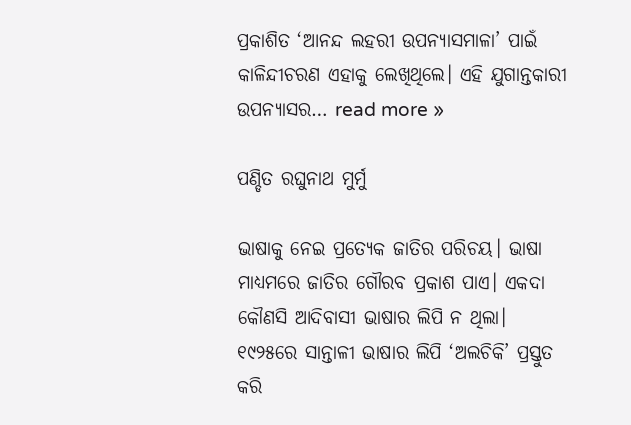ପ୍ରକାଶିତ ‘ଆନନ୍ଦ ଲହରୀ ଉପନ୍ୟାସମାଳା’ ପାଇଁ କାଳିନ୍ଦୀଚରଣ ଏହାକୁ ଲେଖିଥିଲେ। ଏହି ଯୁଗାନ୍ତକାରୀ ଉପନ୍ୟାସର… read more »

ପଣ୍ଡିତ ରଘୁନାଥ ମୁର୍ମୁ

ଭାଷାକୁ ନେଇ ପ୍ରତ୍ୟେକ ଜାତିର ପରିଚୟ। ଭାଷା ମାଧ୍ୟମରେ ଜାତିର ଗୌରବ ପ୍ରକାଶ ପାଏ। ଏକଦା କୌଣସି ଆଦିବାସୀ ଭାଷାର ଲିପି ନ ଥିଲା। ୧୯୨୫ରେ ସାନ୍ତାଳୀ ଭାଷାର ଲିପି ‘ଅଲଚିକି’ ପ୍ରସ୍ତୁତ କରି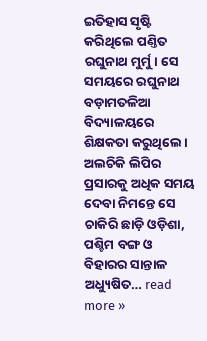ଇତିହାସ ସୃଷ୍ଟି କରିଥିଲେ ପଣ୍ତିତ ରଘୁନାଥ ମୁର୍ମୁ। ସେ ସମୟରେ ରଘୁନାଥ ବଡ଼ାମତଳିଆ ବିଦ୍ୟାଳୟରେ ଶିକ୍ଷକତା କରୁଥିଲେ। ଅଲଚିକି ଲିପିର ପ୍ରସାରକୁ ଅଧିକ ସମୟ ଦେବା ନିମନ୍ତେ ସେ ଚାକିରି ଛାଡ଼ି ଓଡ଼ିଶା, ପଶ୍ଚିମ ବଙ୍ଗ ଓ ବିହାରର ସାନ୍ତାଳ ଅଧ୍ୟୁଷିତ… read more »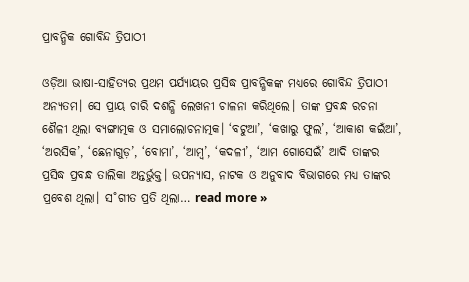ପ୍ରାବନ୍ଧିକ ଗୋବିନ୍ଦ ତ୍ରିପାଠୀ

ଓଡ଼ିଆ ଭାଷା-ସାହିତ୍ୟର ପ୍ରଥମ ପର୍ଯ୍ୟାୟର ପ୍ରସିଦ୍ଧ ପ୍ରାବନ୍ଧିକଙ୍କ ମଧ୍ୟରେ ଗୋବିନ୍ଦ ତ୍ରିପାଠୀ ଅନ୍ୟତମ। ସେ ପ୍ରାୟ ଚାରି ଦଶନ୍ଧି ଲେଖନୀ ଚାଳନା କରିଥିଲେ। ତାଙ୍କ ପ୍ରବନ୍ଧ ରଚନା ଶୈଳୀ ଥିଲା ବ୍ୟଙ୍ଗାତ୍ମକ ଓ ସମାଲୋଚନାତ୍ମକ। ‘ବଟୁଆ’, ‘କଖାରୁ ଫୁଲ’, ‘ଆକାଶ କଇଁଆ’, ‘ଅରସିକ’, ‘ଛେନାଗୁଡ଼’, ‘ବୋମା’, ‘ଆମ୍ବ’, ‘କଦଳୀ’, ‘ଆମ ଗୋସେଇଁ’ ଆଦି ତାଙ୍କର ପ୍ରସିଦ୍ଧ ପ୍ରବନ୍ଧ ତାଲିକା ଅନ୍ତର୍ଭୁକ୍ତ। ଉପନ୍ୟାସ, ନାଟକ ଓ ଅନୁବାଦ ବିଭାଗରେ ମଧ୍ୟ ତାଙ୍କର ପ୍ରବେଶ ଥିଲା। ସ˚ଗୀତ ପ୍ରତି ଥିଲା… read more »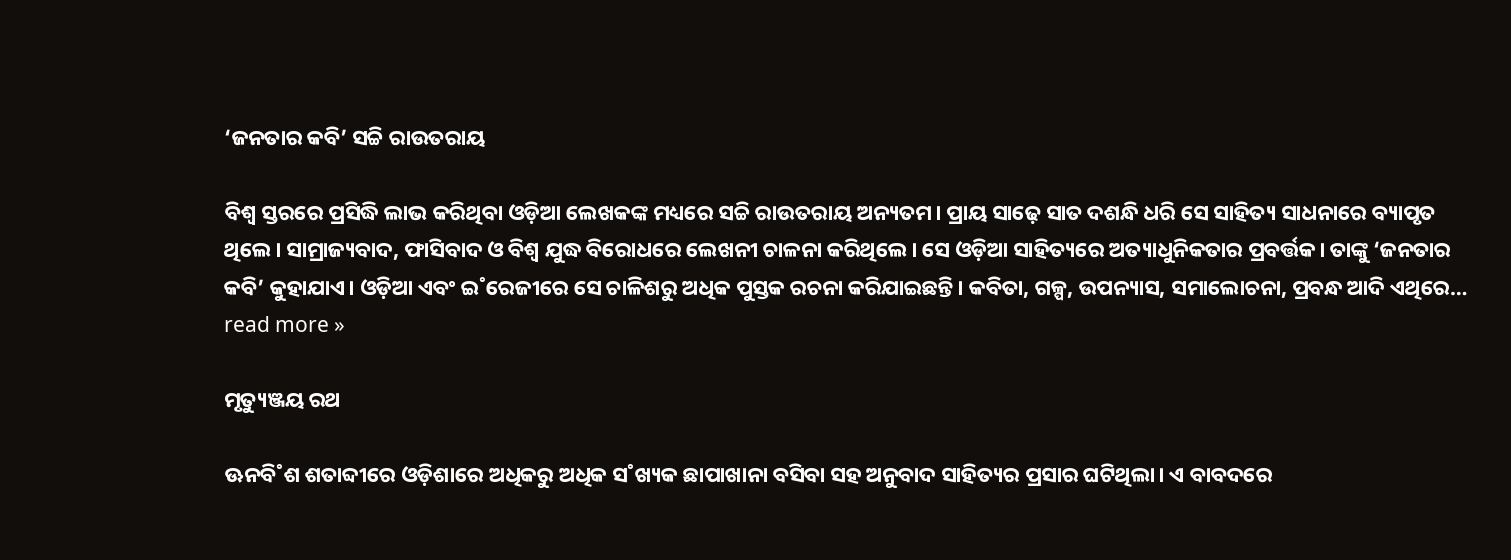‘ଜନତାର କବି’ ସଚ୍ଚି ରାଉତରାୟ

ବିଶ୍ବ ସ୍ତରରେ ପ୍ରସିଦ୍ଧି ଲାଭ କରିଥିବା ଓଡ଼ିଆ ଲେଖକଙ୍କ ମଧ୍ୟରେ ସଚ୍ଚି ରାଉତରାୟ ଅନ୍ୟତମ। ପ୍ରାୟ ସାଢ଼େ ସାତ ଦଶନ୍ଧି ଧରି ସେ ସାହିତ୍ୟ ସାଧନାରେ ବ୍ୟାପୃତ ଥିଲେ। ସାମ୍ରାଜ୍ୟବାଦ, ଫାସିବାଦ ଓ ବିଶ୍ବ ଯୁଦ୍ଧ ବିରୋଧରେ ଲେଖନୀ ଚାଳନା କରିଥିଲେ। ସେ ଓଡ଼ିଆ ସାହିତ୍ୟରେ ଅତ୍ୟାଧୁନିକତାର ପ୍ରବର୍ତ୍ତକ। ତାଙ୍କୁ ‘ଜନତାର କବି’ କୁହାଯାଏ। ଓଡ଼ିଆ ଏବଂ ଇ˚ରେଜୀରେ ସେ ଚାଳିଶରୁ ଅଧିକ ପୁସ୍ତକ ରଚନା କରିଯାଇଛନ୍ତି। କବିତା, ଗଳ୍ପ, ଉପନ୍ୟାସ, ସମାଲୋଚନା, ପ୍ରବନ୍ଧ ଆଦି ଏଥିରେ… read more »

ମୃତ୍ୟୁଞ୍ଜୟ ରଥ

ଊନବି˚ଶ ଶତାବ୍ଦୀରେ ଓଡ଼ିଶାରେ ଅଧିକରୁ ଅଧିକ ସ˚ଖ୍ୟକ ଛାପାଖାନା ବସିବା ସହ ଅନୁବାଦ ସାହିତ୍ୟର ପ୍ରସାର ଘଟିଥିଲା। ଏ ବାବଦରେ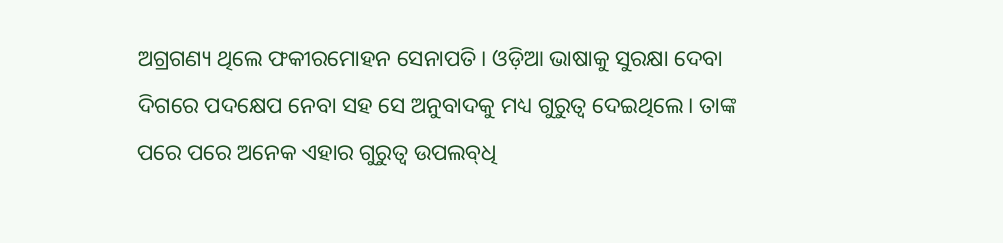ଅଗ୍ରଗଣ୍ୟ ଥିଲେ ଫକୀରମୋହନ ସେନାପତି। ଓଡ଼ିଆ ଭାଷାକୁ ସୁରକ୍ଷା ଦେବା ଦିଗରେ ପଦକ୍ଷେପ ନେବା ସହ ସେ ଅନୁବାଦକୁ ମଧ୍ୟ ଗୁରୁତ୍ବ ଦେଇଥିଲେ। ତାଙ୍କ ପରେ ପରେ ଅନେକ ଏହାର ଗୁରୁତ୍ବ ଉପଲବ୍‌ଧି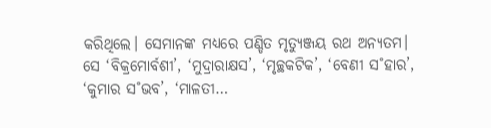କରିଥିଲେ। ସେମାନଙ୍କ ମଧ୍ୟରେ ପଣ୍ଡିତ ମୃତ୍ୟୁଞ୍ଜୟ ରଥ ଅନ୍ୟତମ। ସେ ‘ବିକ୍ରମୋର୍ବଶୀ’, ‘ମୁଦ୍ରାରାକ୍ଷସ’, ‘ମୃଚ୍ଛକଟିକ’, ‘ବେଣୀ ସ˚ହାର’, ‘କୁମାର ସ˚ଭବ’, ‘ମାଳତୀ…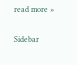read more »

Sidebar